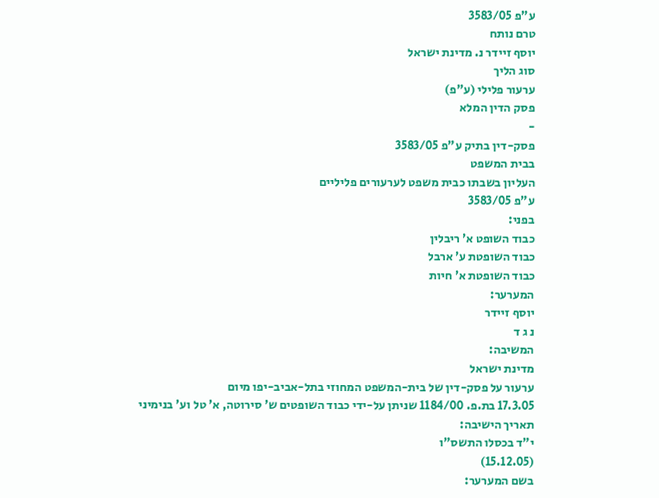ע"פ 3583/05
טרם נותח
יוסף זיידר נ. מדינת ישראל
סוג הליך
ערעור פלילי (ע"פ)
פסק הדין המלא
-
פסק-דין בתיק ע"פ 3583/05
בבית המשפט
העליון בשבתו כבית משפט לערעורים פליליים
ע"פ 3583/05
בפני:
כבוד השופט א' ריבלין
כבוד השופטת ע' ארבל
כבוד השופטת א' חיות
המערער:
יוסף זיידר
נ ג ד
המשיבה:
מדינת ישראל
ערעור על פסק-דין של בית-המשפט המחוזי בתל-אביב-יפו מיום
17.3.05 בת.פ. 1184/00 שניתן על-ידי כבוד השופטים ש' סירוטה, א' טל וע' בנימיני
תאריך הישיבה:
י"ד בכסלו התשס"ו
(15.12.05)
בשם המערער: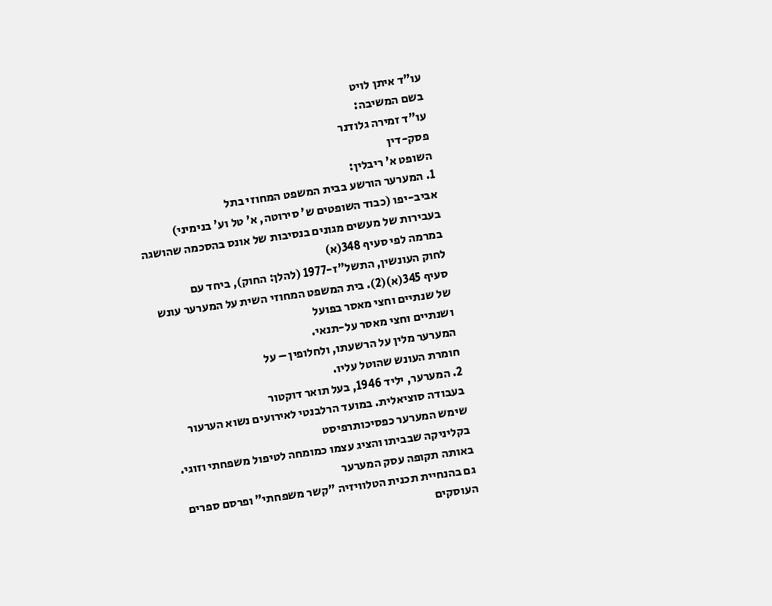עו"ד איתן לויט
בשם המשיבה:
עו"ד זמירה גלודנר
פסק-דין
השופט א' ריבלין:
1. המערער הורשע בבית המשפט המחוזי בתל
אביב-יפו (כבוד השופטים ש' סירוטה, א' טל וע' בנימיני)
בעבירות של מעשים מגונים בנסיבות של אונס בהסכמה שהושגה במרמה לפי סעיף 348(א)
לחוק העונשין, התשל"ז-1977 (להלן: החוק), ביחד עם
סעיף 345(א)(2). בית המשפט המחוזי השית על המערער עונש של שנתיים וחצי מאסר בפועל
ושנתיים וחצי מאסר על-תנאי.
המערער מלין על הרשעתו, ולחלופין – על
חומרת העונש שהוטל עליו.
2. המערער, יליד 1946, בעל תואר דוקטור
בעבודה סוציאלית. במועד הרלבנטי לאירועים נשוא הערעור שימש המערער כפסיכותרפיסט
בקליניקה שבביתו והציג עצמו כמומחה לטיפול משפחתי וזוגי. באותה תקופה עסק המערער
גם בהנחיית תכנית הטלוויזיה "קשר משפחתי" ופרסם ספרים העוסקים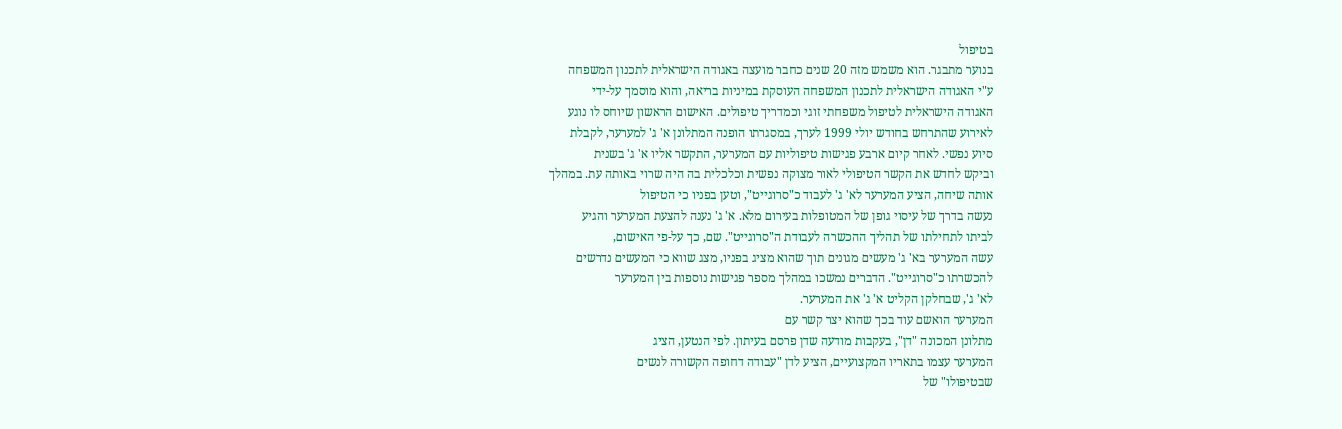בטיפול
בנוער מתבגר. הוא משמש מזה 20 שנים כחבר מועצה באגודה הישראלית לתכנון המשפחה
ע"י האגודה הישראלית לתכנון המשפחה העוסקת במיניות בריאה, והוא מוסמך על-ידי
האגודה הישראלית לטיפול משפחתי זוגי וכמדריך טיפולים. האישום הראשון שיוחס לו נוגע
לאירוע שהתרחש בחודש יולי 1999 לערך, במסגרתו הופנה המתלונן א' ג' למערער, לקבלת
סיוע נפשי. לאחר קיום ארבע פגישות טיפוליות עם המערער, התקשר אליו א' ג' בשנית
וביקש לחדש את הקשר הטיפולי לאור מצוקה נפשית וכלכלית בה היה שרוי באותה עת. במהלך
אותה שיחה, הציע המערער לא' ג' לעבוד כ"סרוגייט", וטען בפניו כי הטיפול
נעשה בדרך של עיסוי גופן של המטופלות בעירום מלא. א' ג' נענה להצעת המערער והגיע
לביתו לתחילתו של תהליך ההכשרה לעבודת ה"סרוגייט". שם, כך על-פי האישום,
עשה המערער בא' ג' מעשים מגונים תוך שהוא מציג בפניו, מצג שווא כי המעשים נדרשים
להכשרתו כ"סרוגייט". הדברים נמשכו במהלך מספר פגישות נוספות בין המערער
לא' ג', שבחלקן הקליט א' ג' את המערער.
המערער הואשם עוד בכך שהוא יצר קשר עם
מתלונן המכונה "דן", בעקבות מודעה שדן פרסם בעיתון. לפי הנטען, הציג
המערער עצמו בתאריו המקצועיים, הציע לדן "עבודה דחופה הקשורה לנשים
שבטיפולו" של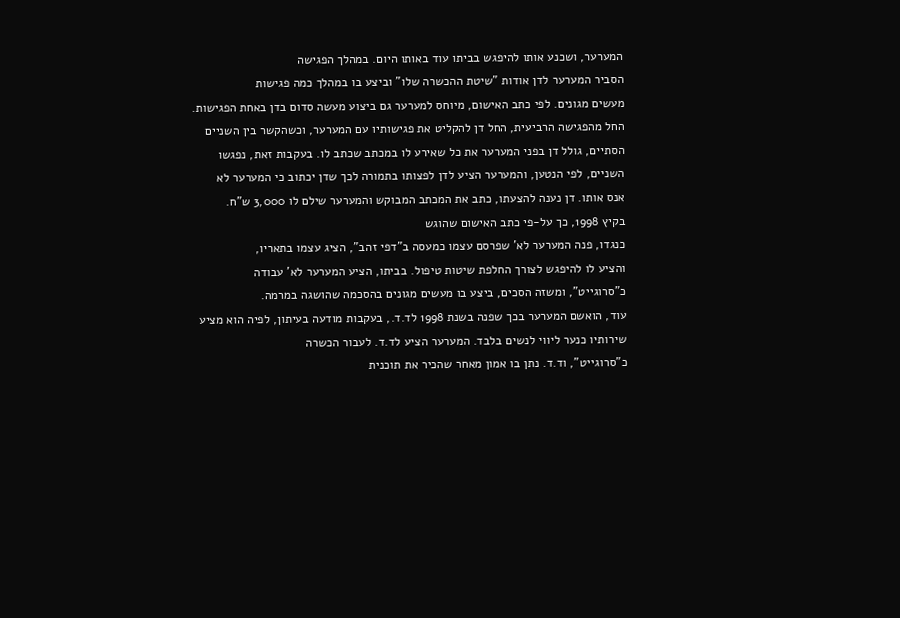המערער, ושכנע אותו להיפגש בביתו עוד באותו היום. במהלך הפגישה
הסביר המערער לדן אודות "שיטת ההכשרה שלו" וביצע בו במהלך כמה פגישות
מעשים מגונים. לפי כתב האישום, מיוחס למערער גם ביצוע מעשה סדום בדן באחת הפגישות.
החל מהפגישה הרביעית, החל דן להקליט את פגישותיו עם המערער, וכשהקשר בין השניים
הסתיים, גולל דן בפני המערער את כל שאירע לו במכתב שכתב לו. בעקבות זאת, נפגשו
השניים, לפי הנטען, והמערער הציע לדן לפצותו בתמורה לכך שדן יכתוב כי המערער לא
אנס אותו. דן נענה להצעתו, כתב את המכתב המבוקש והמערער שילם לו 3,000 ש"ח.
בקיץ 1998, כך על-פי כתב האישום שהוגש
כנגדו, פנה המערער לא' שפרסם עצמו כמעסה ב"דפי זהב", הציג עצמו בתאריו,
והציע לו להיפגש לצורך החלפת שיטות טיפול. בביתו, הציע המערער לא' עבודה
כ"סרוגייט", ומשזה הסכים, ביצע בו מעשים מגונים בהסכמה שהושגה במרמה.
עוד, הואשם המערער בכך שפנה בשנת 1998 לד.ד., בעקבות מודעה בעיתון, לפיה הוא מציע
שירותיו כנער ליווי לנשים בלבד. המערער הציע לד.ד. לעבור הכשרה
כ"סרוגייט", וד.ד. נתן בו אמון מאחר שהכיר את תוכנית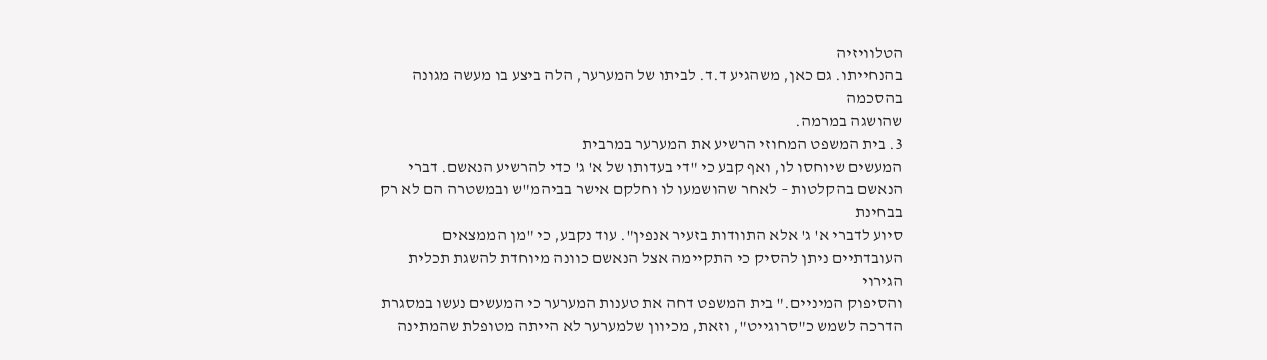הטלוויזיה
בהנחייתו. גם כאן, משהגיע ד.ד. לביתו של המערער, הלה ביצע בו מעשה מגונה בהסכמה
שהושגה במרמה.
3. בית המשפט המחוזי הרשיע את המערער במרבית
המעשים שיוחסו לו, ואף קבע כי "די בעדותו של א' ג' כדי להרשיע הנאשם. דברי
הנאשם בהקלטות – לאחר שהושמעו לו וחלקם אישר בביהמ"ש ובמשטרה הם לא רק בבחינת
סיוע לדברי א' ג' אלא התוודות בזעיר אנפין". עוד נקבע, כי "מן הממצאים
העובדתיים ניתן להסיק כי התקיימה אצל הנאשם כוונה מיוחדת להשגת תכלית הגירוי
והסיפוק המיניים." בית המשפט דחה את טענות המערער כי המעשים נעשו במסגרת
הדרכה לשמש כ"סרוגייט", וזאת, מכיוון שלמערער לא הייתה מטופלת שהמתינה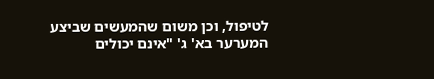לטיפול, וכן משום שהמעשים שביצע המערער בא' ג' "אינם יכולים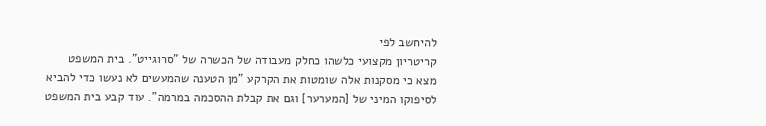להיחשב לפי
קריטריון מקצועי כלשהו כחלק מעבודה של הכשרה של "סרוגייט". בית המשפט
מצא כי מסקנות אלה שומטות את הקרקע "מן הטענה שהמעשים לא נעשו כדי להביא
לסיפוקו המיני של [המערער] וגם את קבלת ההסכמה במרמה". עוד קבע בית המשפט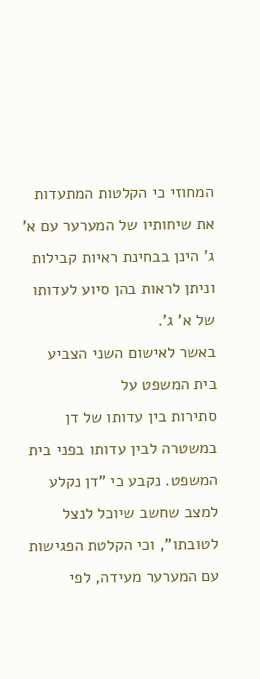המחוזי כי הקלטות המתעדות את שיחותיו של המערער עם א' ג' הינן בבחינת ראיות קבילות
וניתן לראות בהן סיוע לעדותו של א' ג'.
באשר לאישום השני הצביע בית המשפט על
סתירות בין עדותו של דן במשטרה לבין עדותו בפני בית המשפט. נקבע כי "דן נקלע
למצב שחשב שיוכל לנצל לטובתו", וכי הקלטת הפגישות עם המערער מעידה, לפי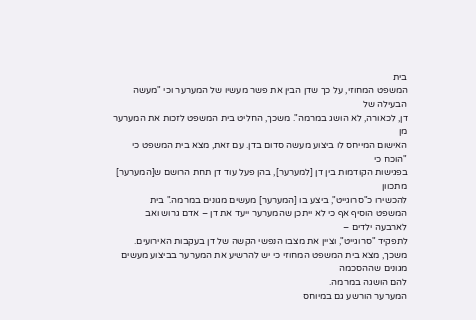בית
המשפט המחוזי, על כך שדן הבין את פשר מעשיו של המערער וכי "מעשה הבעילה של
דן, לכאורה, לא הושג במרמה". משכך, החליט בית המשפט לזכות את המערער מן
האישום המייחס לו ביצוע מעשה סדום בדן. עם זאת, מצא בית המשפט כי "הוכח כי
בפגישות הקודמות בין דן [למערער], בהן פעל עוד דן תחת הרושם ש[המערער] מתכוון
להכשירו כ"סרוגייט", ביצע בו [המערער] מעשים מגונים במרמה." בית
המשפט הוסיף אף כי לא ייתכן שהמערער ייעד את דן – אדם גרוש ואב לארבעה ילדים –
לתפקיד "סרוגייט", וציין את מצבו הנפשי הקשה של דן בעקבות האירועים.
משכך, מצא בית המשפט המחוזי כי יש להרשיע את המערער בביצוע מעשים מגונים שההסכמה
להם הושגה במרמה.
המערער הורשע גם במיוחס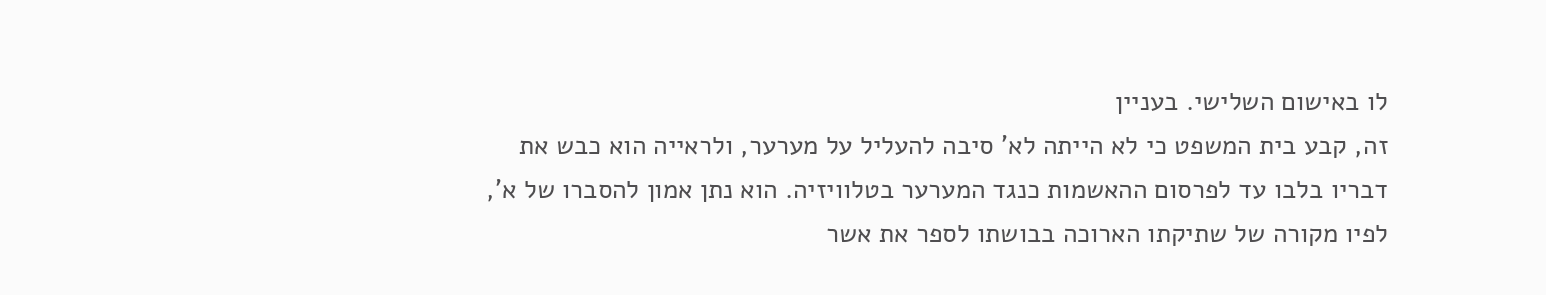לו באישום השלישי. בעניין
זה, קבע בית המשפט כי לא הייתה לא' סיבה להעליל על מערער, ולראייה הוא כבש את
דבריו בלבו עד לפרסום ההאשמות כנגד המערער בטלוויזיה. הוא נתן אמון להסברו של א',
לפיו מקורה של שתיקתו הארוכה בבושתו לספר את אשר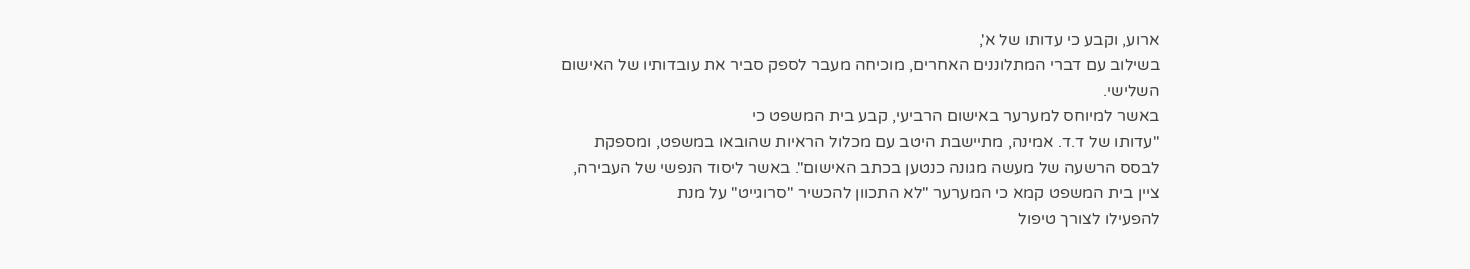ארוע, וקבע כי עדותו של א',
בשילוב עם דברי המתלוננים האחרים, מוכיחה מעבר לספק סביר את עובדותיו של האישום
השלישי.
באשר למיוחס למערער באישום הרביעי, קבע בית המשפט כי
"עדותו של ד.ד. אמינה, מתיישבת היטב עם מכלול הראיות שהובאו במשפט, ומספקת
לבסס הרשעה של מעשה מגונה כנטען בכתב האישום". באשר ליסוד הנפשי של העבירה,
ציין בית המשפט קמא כי המערער "לא התכוון להכשיר "סרוגייט" על מנת
להפעילו לצורך טיפול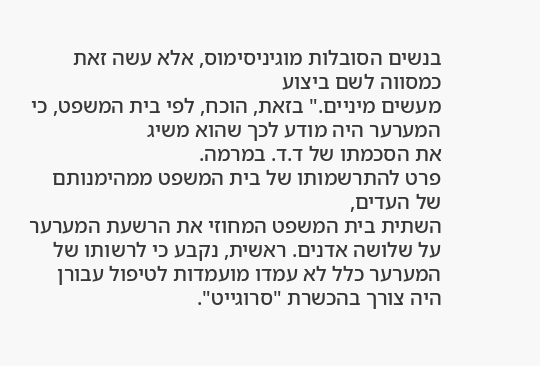בנשים הסובלות מוגיניסימוס, אלא עשה זאת כמסווה לשם ביצוע
מעשים מיניים." בזאת, הוכח, לפי בית המשפט, כי המערער היה מודע לכך שהוא משיג
את הסכמתו של ד.ד. במרמה.
פרט להתרשמותו של בית המשפט ממהימנותם של העדים,
השתית בית המשפט המחוזי את הרשעת המערער על שלושה אדנים. ראשית, נקבע כי לרשותו של
המערער כלל לא עמדו מועמדות לטיפול עבורן היה צורך בהכשרת "סרוגייט".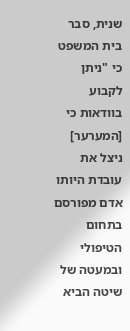שנית, סבר בית המשפט כי "ניתן לקבוע בוודאות כי [המערער] ניצל את עובדת היותו
אדם מפורסם בתחום הטיפולי ובמעטה של שיטה הביא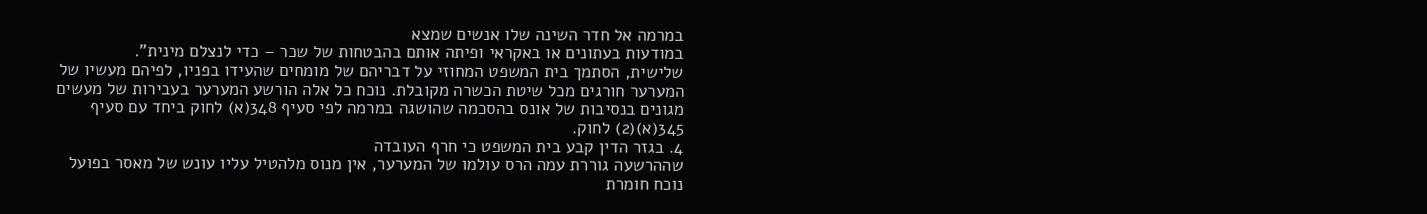במרמה אל חדר השינה שלו אנשים שמצא
במודעות בעתונים או באקראי ופיתה אותם בהבטחות של שכר – כדי לנצלם מינית".
שלישית, הסתמך בית המשפט המחוזי על דבריהם של מומחים שהעידו בפניו, לפיהם מעשיו של
המערער חורגים מכל שיטת הכשרה מקובלת. נוכח כל אלה הורשע המערער בעבירות של מעשים
מגונים בנסיבות של אונס בהסכמה שהושגה במרמה לפי סעיף 348(א) לחוק ביחד עם סעיף
345(א)(2) לחוק.
4. בגזר הדין קבע בית המשפט כי חרף העובדה
שההרשעה גוררת עמה הרס עולמו של המערער, אין מנוס מלהטיל עליו עונש של מאסר בפועל
נוכח חומרת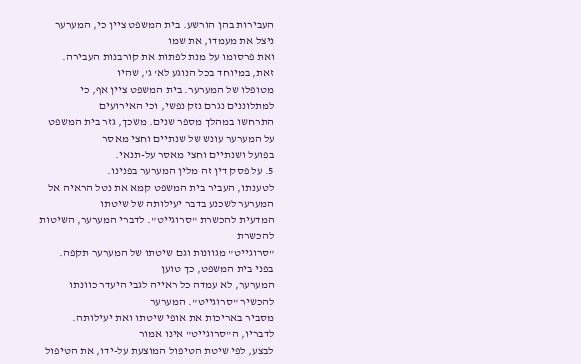העבירות בהן הורשע. בית המשפט ציין כי, המערער ניצל את מעמדו, את שמו
ואת פרסומו על מנת לפתות את קורבנות העבירה. זאת, במיוחד בכל הנוגע לא' ג', שהיו
מטופלו של המערער. בית המשפט ציין אף, כי למתלוננים נגרם נזק נפשי, וכי האירועים
התרחשו במהלך מספר שנים. משכך, גזר בית המשפט על המערער עונש של שנתיים וחצי מאסר
בפועל ושנתיים וחצי מאסר על-תנאי.
5. על פסק דין זה מלין המערער בפנינו.
לטענתו, העביר בית המשפט קמא את נטל הראיה אל המערער לשכנע בדבר יעילותה של שיטתו
המדעית להכשרת "סרוגייט". לדברי המערער, השיטות להכשרת
"סרוגייט" מגוונות וגם שיטתו של המערער תקפה. בפני בית המשפט, כך טוען
המערער, לא עמדה כל ראייה לגבי היעדר כוונתו להכשיר "סרוגייט". המערער
מסביר באריכות את אופי שיטתו ואת יעילותה. לדבריו, ה"סרוגייט" אינו אמור
לבצע, לפי שיטת הטיפול המוצעת על-ידו, את הטיפול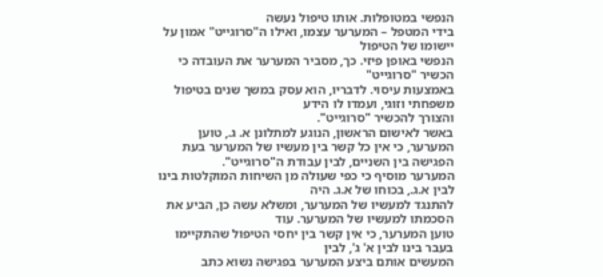הנפשי במטופלות. אותו טיפול נעשה
בידי המטפל – המערער עצמו, ואילו ה"סרוגייט" אמון על יישומו של הטיפול
הנפשי באופן פיזי. כך, מסביר המערער את העובדה כי הכשיר "סרוגייט"
באמצעות עיסוי. לדבריו, הוא עסק במשך שנים בטיפול משפחתי וזוגי, ועמדו לו הידע
והצורך להכשיר "סרוגייט".
באשר לאישום הראשון, הנוגע למתלונן א. ג., טוען
המערער, כי אין כל קשר בין מעשיו של המערער בעת הפגישה בין השניים, לבין עבודת ה"סרוגייט".
המערער מוסיף כי כפי שעולה מן השיחות המוקלטות בינו לבין א.ג., בכוחו של א.ג. היה
להתנגד למעשיו של המערער, ומשלא עשה כן, הביע את הסכמתו למעשיו של המערער. עוד
טוען המערער, כי אין קשר בין יחסי הטיפול שהתקיימו בעבר בינו לבין א' ג', לבין
המעשים אותם ביצע המערער בפגישה נשוא כתב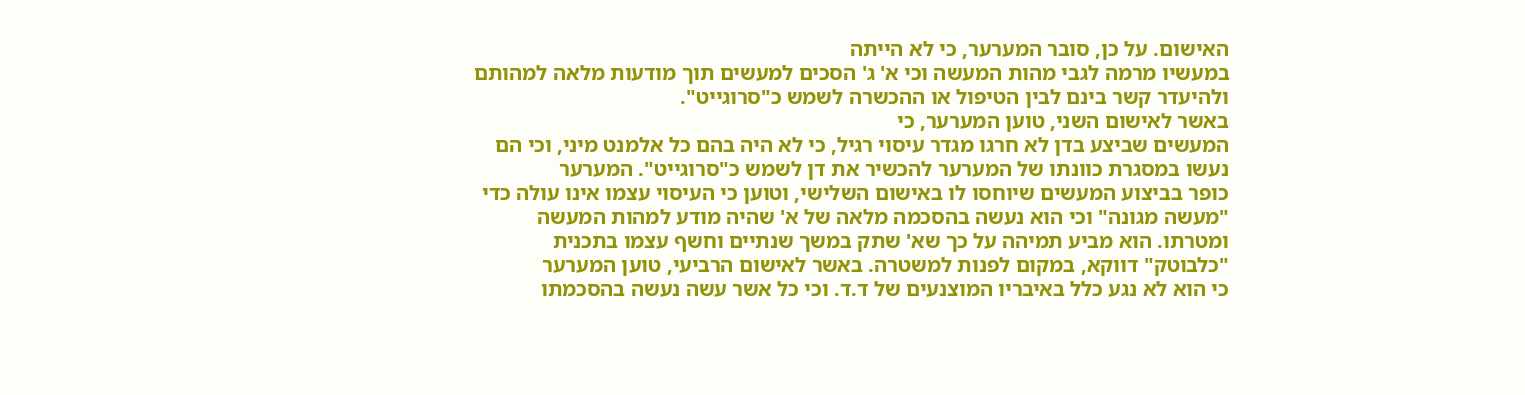האישום. על כן, סובר המערער, כי לא הייתה
במעשיו מרמה לגבי מהות המעשה וכי א' ג' הסכים למעשים תוך מודעות מלאה למהותם
ולהיעדר קשר בינם לבין הטיפול או ההכשרה לשמש כ"סרוגייט".
באשר לאישום השני, טוען המערער, כי
המעשים שביצע בדן לא חרגו מגדר עיסוי רגיל, כי לא היה בהם כל אלמנט מיני, וכי הם
נעשו במסגרת כוונתו של המערער להכשיר את דן לשמש כ"סרוגייט". המערער
כופר בביצוע המעשים שיוחסו לו באישום השלישי, וטוען כי העיסוי עצמו אינו עולה כדי
"מעשה מגונה" וכי הוא נעשה בהסכמה מלאה של א' שהיה מודע למהות המעשה
ומטרתו. הוא מביע תמיהה על כך שא' שתק במשך שנתיים וחשף עצמו בתכנית
"כלבוטק" דווקא, במקום לפנות למשטרה. באשר לאישום הרביעי, טוען המערער
כי הוא לא נגע כלל באיבריו המוצנעים של ד.ד. וכי כל אשר עשה נעשה בהסכמתו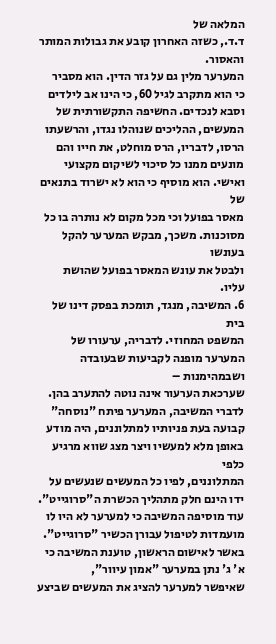המלאה של
ד.ד., כשזה האחרון קובע את גבולות המותר והאסור.
המערער מלין גם על גזר הדין. הוא מסביר
כי הוא מתקרב לגיל 60, כי הינו אב לילדים וסבא לנכדים. החשיפה התקשורתית של
המעשים, ההליכים שנוהלו נגדו, והרשעתו הרסו, לדבריו, הרס מוחלט, את חייו והם
מונעים ממנו כל סיכוי לשיקום מקצועי ואישי. הוא מוסיף כי הוא לא ישרוד בתנאים של
מאסר בפועל וכי מכל מקום לא נותרה בו כל מסוכנות. משכך, מבקש המערער להקל בעונשו
ולבטל את עונש המאסר בפועל שהושת עליו.
6. המשיבה, מנגד, תומכת בפסק דינו של בית
המשפט המחוזי. לדבריה, ערעורו של המערער מופנה לקביעות שבעובדה ושבמהימנות –
שערכאת הערעור אינה נוטה להתערב בהן. לדברי המשיבה, המערער פיתח "נוסחה"
קבועה בעת פניותיו למתלוננים, היה מודע באופן מלא למעשיו ויצר מצג שווא מרגיע כלפי
המתלוננים, לפיו כל המעשים שנעשים על ידו הינם חלק מתהליך הכשרת ה"סרוגייט".
עוד מוסיפה המשיבה כי למערער לא היו לו מועמדות לטיפול עבורן הכשיר "סרוגייט".
באשר לאישום הראשון, טוענת המשיבה כי א' ג' נתן במערער "אמון עיוור",
שאיפשר למערער להציג את המעשים שביצע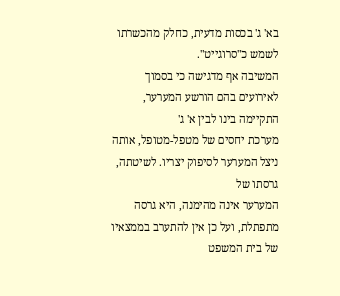בא' ג' בכסות מדעית, כחלק מהכשרתו לשמש כ"סרוגייט".
המשיבה אף מדגישה כי בסמוך לאירועים בהם הורשע המערער, התקיימה בינו לבין א' ג'
מערכת יחסים של מטפל-מטופל, אותה ניצל המערער לסיפוק יצריו. לשיטתה, גרסתו של
המערער אינה מהימנה, היא גרסה מתפתלת, ועל כן אין להתערב בממצאיו של בית המשפט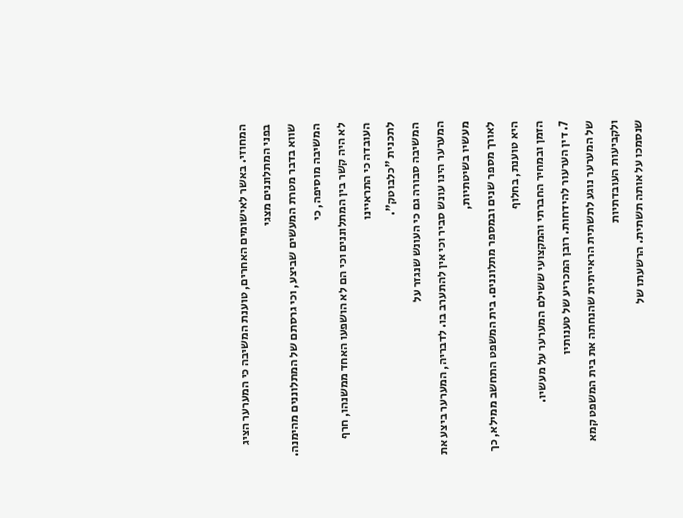המחוזי. באשר לאישומים האחרים, טוענת המשיבה כי המערער הציג בפני המתלוננים מצגי
שווא בדבר מטרת המעשים שביצע, וכי גרסתם של המתלוננים מהימנה. המשיבה מוסיפה, כי
לא היה קשר בין המתלוננים וכי הם לא הושפעו האחד ממשנהו, חרף העובדה כי התראיינו
לתכנית "כלבוטק".
המשיבה סבורה גם כי העונש שנגזר על
המערער הינו עונש סביר וכי אין להתערב בו. לדבריה, המערער ביצע את מעשיו בשיטתיות,
לאורך מספר שנים ובמספר מתלוננים. בית המשפט התחשב ממילא, כך היא טוענת, בחלוף
הזמן ובמחיר החברתי והמקצועי ששילם המערער על מעשיו.
7. דין הערעור להידחות. רובן המכריע של טענותיו
של המערער נוגע לתשתית הראייתית שהנחתה את בית המשפט קמא ולקביעות העובדתיות
שנסמכו על אותה תשתית. הרשעתו של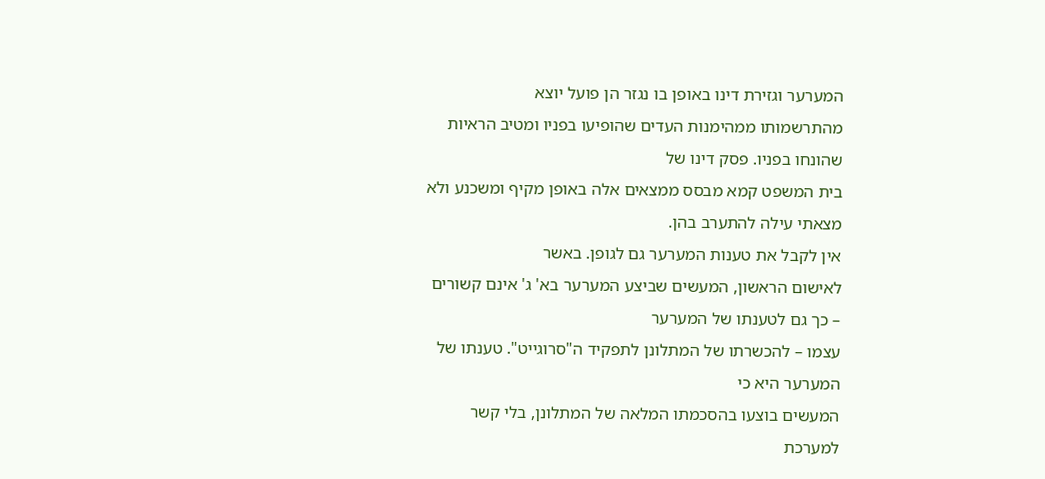המערער וגזירת דינו באופן בו נגזר הן פועל יוצא
מהתרשמותו ממהימנות העדים שהופיעו בפניו ומטיב הראיות שהונחו בפניו. פסק דינו של
בית המשפט קמא מבסס ממצאים אלה באופן מקיף ומשכנע ולא מצאתי עילה להתערב בהן.
אין לקבל את טענות המערער גם לגופן. באשר
לאישום הראשון, המעשים שביצע המערער בא' ג' אינם קשורים – כך גם לטענתו של המערער
עצמו – להכשרתו של המתלונן לתפקיד ה"סרוגייט". טענתו של המערער היא כי
המעשים בוצעו בהסכמתו המלאה של המתלונן, בלי קשר למערכת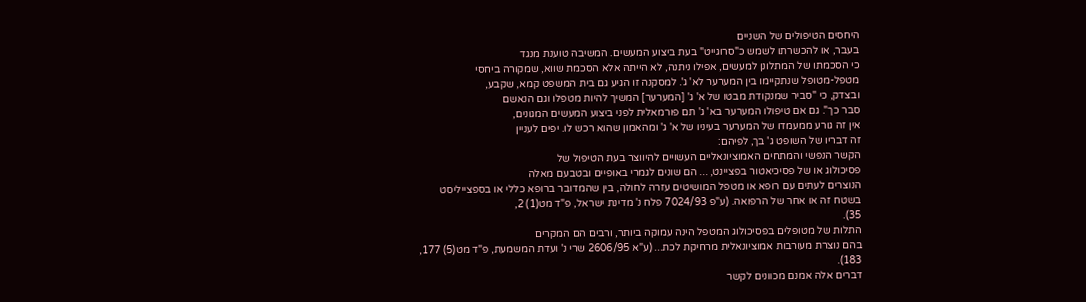היחסים הטיפולים של השניים
בעבר, או להכשרתו לשמש כ"סרוגייט" בעת ביצוע המעשים. המשיבה טוענת מנגד
כי הסכמתו של המתלונן למעשים, אפילו ניתנה, לא הייתה אלא הסכמת שווא, שמקורה ביחסי
מטפל-מטופל שנתקיימו בין המערער לא' ג'. למסקנה זו הגיע גם בית המשפט קמא, שקבע,
ובצדק, כי "סביר שמנקודת מבטו של א' ג' [המערער] המשיך להיות מטפלו וגם הנאשם
סבר כך". גם אם טיפולו המערער בא' ג' תם פורמאלית לפני ביצוע המעשים המגונים,
אין זה גורע ממעמדו של המערער בעיניו של א' ג' ומהאמון שהוא רכש לו. יפים לעניין
זה דבריו של השופט ג' בך, לפיהם:
הקשר הנפשי והמתחים האמוציונאליים העשויים להיווצר בעת הטיפול של
פסיכולוג או של פסיכיאטור בפציינט, ... הם שונים לגמרי באופיים ובטבעם מאלה
הנוצרים לעתים עם רופא או מטפל המושיטים עזרה לחולה, בין שהמדובר ברופא כללי או בספצייליסט
בשטח זה או אחר של הרפואה. (ע"פ 7024/93 פלח נ' מדינת ישראל, פ"ד מט(1) 2,
35).
התלות של מטופלים בפסיכולוג המטפל הינה עמוקה ביותר, ורבים הם המקרים
בהם נוצרת מעורבות אמוציונאלית מרחיקת לכת... (ע"א 2606/95 שרי נ' ועדת המשמעת, פ"ד מט(5) 177,
183).
דברים אלה אמנם מכוונים לקשר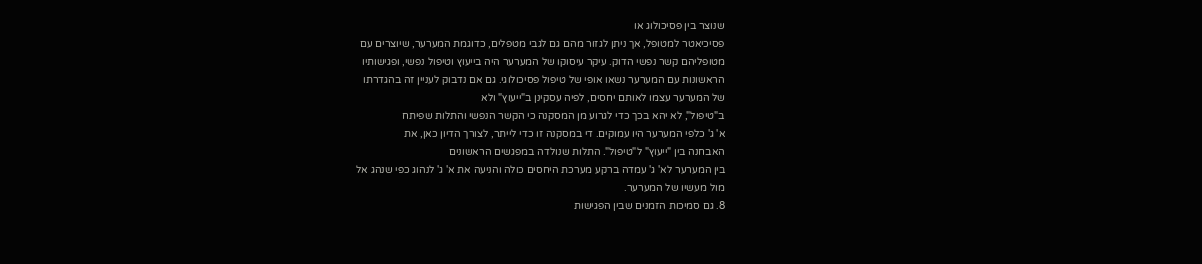שנוצר בין פסיכולוג או
פסיכיאטר למטופל, אך ניתן לגזור מהם גם לגבי מטפלים, כדוגמת המערער, שיוצרים עם
מטופליהם קשר נפשי הדוק. עיקר עיסוקו של המערער היה בייעוץ וטיפול נפשי, ופגישותיו
הראשונות עם המערער נשאו אופי של טיפול פסיכולוגי. גם אם נדבוק לעניין זה בהגדרתו
של המערער עצמו לאותם יחסים, לפיה עסקינן ב"ייעוץ" ולא
ב"טיפול", לא יהא בכך כדי לגרוע מן המסקנה כי הקשר הנפשי והתלות שפיתח
א' ג' כלפי המערער היו עמוקים. די במסקנה זו כדי לייתר, לצורך הדיון כאן, את
האבחנה בין "ייעוץ" ל"טיפול". התלות שנולדה במפגשים הראשונים
בין המערער לא' ג' עמדה ברקע מערכת היחסים כולה והניעה את א' ג' לנהוג כפי שנהג אל
מול מעשיו של המערער.
8. גם סמיכות הזמנים שבין הפגישות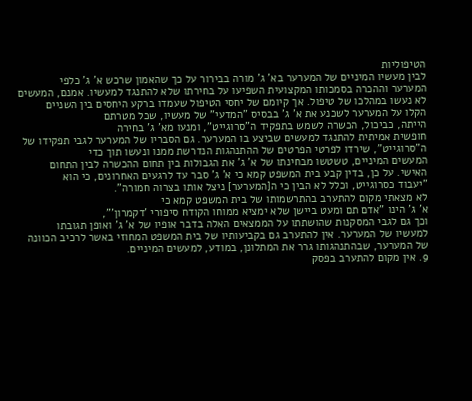הטיפוליות
לבין מעשיו המיניים של המערער בא' ג' מורה בבירור על כך שהאמון שרכש א' ג' כלפי
המערער וההכרה בסמכותו המקצועית השפיעו על בחירתו שלא להתנגד למעשיו. אמנם, המעשים
לא נעשו במהלכו של טיפול. אך קיומם של יחסי הטיפול שעמדו ברקע היחסים בין השניים
הקלו על המערער לשכנע את א' ג' בבסיס "המדעי" של מעשיו, שכל מטרתם
הייתה, כביכול, הכשרה לשמש בתפקיד ה"סרוגייט", ומנעו מא' ג' בחירה
חופשית אמיתית להתנגד למעשים שביצע בו המערער. גם הסבריו של המערער לגבי תפקידו של
ה"סרוגייט", שירדו לפרטי הפרטים של ההתנהגות הנדרשת ממנו ונעשו תוך כדי
המעשים המיניים, טשטשו מבחינתו של א' ג' את הגבולות בין תחום ההכשרה לבין התחום
האישי. על כן, בדין קבע בית המשפט קמא כי א' ג' סבר עד לרגעים האחרונים, כי הוא
"יעבוד כסרוגייט, וכלל לא הבין כי ה[המערער] ניצל אותו בצרוה חמורה".
לא מצאתי מקום להתערב בהתרשמותו של בית המשפט קמא כי
א' ג' הינו "אדם תם ומעט ביישן שלא ימציא ממוחו הקודח סיפורי 'דקמרון'",
וכך גם לגבי המסקנות שהושתתו על הממצאים האלה בדבר אופיו של א' ג' ואופן תגובתו
למעשיו של המערער. אין להתערב גם בקביעותיו של בית המשפט המחוזי באשר לרכיב הכוונה
של המערער, שבהתנהגותו גרר את המתלונן, במודע, למעשים המיניים.
9. אין מקום להתערב בפסק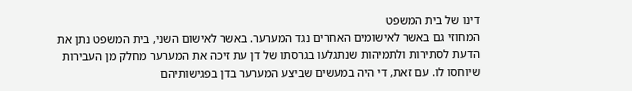דינו של בית המשפט
המחוזי גם באשר לאישומים האחרים נגד המערער. באשר לאישום השני, בית המשפט נתן את
הדעת לסתירות ולתמיהות שנתגלעו בגרסתו של דן עת זיכה את המערער מחלק מן העבירות
שיוחסו לו. עם זאת, די היה במעשים שביצע המערער בדן בפגישותיהם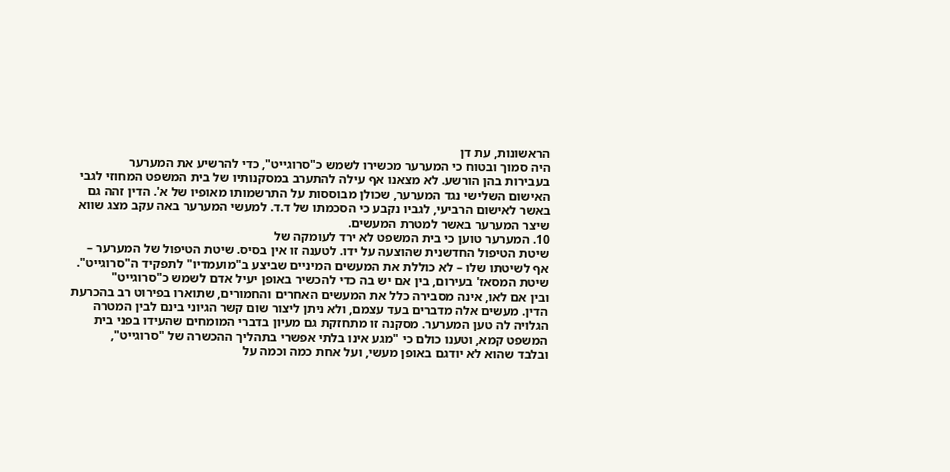הראשונות, עת דן
היה סמוך ובטוח כי המערער מכשירו לשמש כ"סרוגייט", כדי להרשיע את המערער
בעבירות בהן הורשע. לא מצאנו אף עילה להתערב במסקנותיו של בית המשפט המחוזי לגבי
האישום השלישי נגד המערער, שכולן מבוססות על התרשמותו מאופיו של א'. הדין זהה גם
באשר לאישום הרביעי, לגביו נקבע כי הסכמתו של ד.ד. למעשי המערער באה עקב מצג שווא
שיצר המערער באשר למטרת המעשים.
10. המערער טוען כי בית המשפט לא ירד לעומקה של
שיטת הטיפול החדשנית שהוצעה על ידו. לטענה זו אין בסיס. שיטת הטיפול של המערער –
אף לשיטתו שלו – לא כוללת את המעשים המיניים שביצע ב"מועמדיו" לתפקיד ה"סרוגייט".
שיטת המסאז' בעירום, בין אם יש בה כדי להכשיר באופן יעיל אדם לשמש כ"סרוגייט"
ובין אם לאו, אינה מסבירה כלל את המעשים האחרים והחמורים, שתוארו בפירוט רב בהכרעת
הדין. מעשים אלה מדברים בעד עצמם, ולא ניתן ליצור שום קשר הגיוני בינם לבין המטרה
הגלויה לה טען המערער. מסקנה זו מתחזקת גם מעיון בדברי המומחים שהעידו בפני בית
המשפט קמא, וטענו כולם כי "מגע אינו בלתי אפשרי בתהליך ההכשרה של "סרוגייט",
ובלבד שהוא לא יודגם באופן מעשי, ועל אחת כמה וכמה על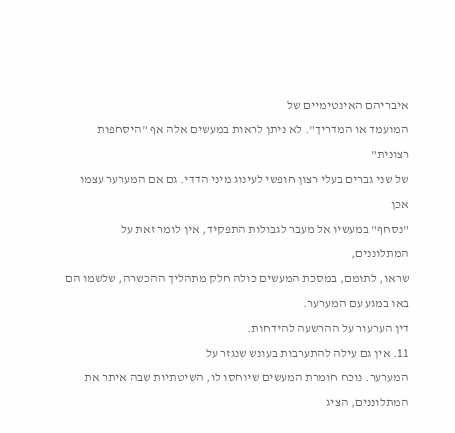איבריהם האינטימיים של
המועמד או המדריך". לא ניתן לראות במעשים אלה אף "היסחפות רצונית"
של שני גברים בעלי רצון חופשי לעינוג מיני הדדי. גם אם המערער עצמו אכן
"נסחף" במעשיו אל מעבר לגבולות התפקיד, אין לומר זאת על המתלוננים,
שראו, לתומם, במסכת המעשים כולה חלק מתהליך ההכשרה, שלשמו הם באו במגע עם המערער.
דין הערעור על ההרשעה להידחות.
11. אין גם עילה להתערבות בעונש שנגזר על
המערער. נוכח חומרת המעשים שיוחסו לו, השיטתיות שבה איתר את המתלוננים, הציג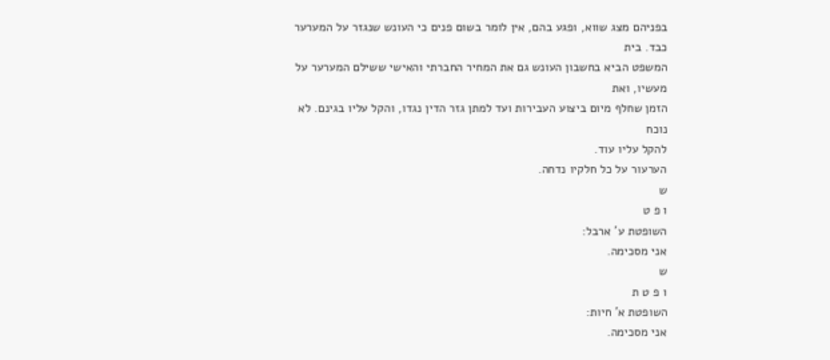בפניהם מצג שווא, ופגע בהם, אין לומר בשום פנים כי העונש שנגזר על המערער כבד. בית
המשפט הביא בחשבון העונש גם את המחיר החברתי והאישי ששילם המערער על מעשיו, ואת
הזמן שחלף מיום ביצוע העבירות ועד למתן גזר הדין נגדו, והקל עליו בגינם. לא נוכח
להקל עליו עוד.
הערעור על כל חלקיו נדחה.
ש
ו פ ט
השופטת ע' ארבל:
אני מסכימה.
ש
ו פ ט ת
השופטת א' חיות:
אני מסכימה.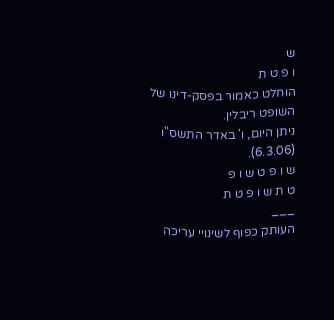ש
ו פ ט ת
הוחלט כאמור בפסק-דינו של השופט ריבלין.
ניתן היום, ו' באדר התשס"ו (6.3.06).
ש ו פ ט ש ו פ
ט ת ש ו פ ט ת
___
העותק כפוף לשינויי עריכה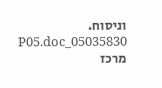וניסוח. 05035830_P05.doc
מרכז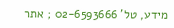מידע, טל' 02-6593666 ; אתר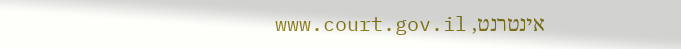אינטרנט, www.court.gov.il